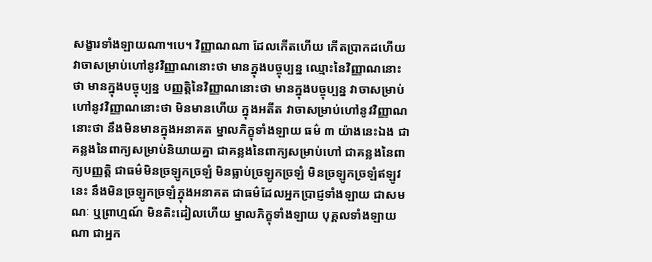សង្ខារទាំងឡាយណា។បេ។ វិញ្ញាណណា ដែលកើតហើយ កើតប្រាកដហើយ វាចាសម្រាប់ហៅនូវវិញ្ញាណនោះថា មានក្នុងបច្ចុប្បន្ន ឈ្មោះនៃវិញ្ញាណនោះថា មានក្នុងបច្ចុប្បន្ន បញ្ញត្តិនៃវិញ្ញាណនោះថា មានក្នុងបច្ចុប្បន្ន វាចាសម្រាប់ហៅនូវវិញ្ញាណនោះថា មិនមានហើយ ក្នុងអតីត វាចាសម្រាប់ហៅនូវវិញ្ញាណនោះថា នឹងមិនមានក្នុងអនាគត ម្នាលភិក្ខុទាំងឡាយ ធម៌ ៣ យ៉ាងនេះឯង ជាគន្លងនៃពាក្យសម្រាប់និយាយគ្នា ជាគន្លងនៃពាក្យសម្រាប់ហៅ ជាគន្លងនៃពាក្យបញ្ញត្តិ ជាធម៌មិនច្រឡូកច្រឡំ មិនធ្លាប់ច្រឡូកច្រឡំ មិនច្រឡូកច្រឡំឥឡូវនេះ នឹងមិនច្រឡូកច្រឡំក្នុងអនាគត ជាធម៌ដែលអ្នកប្រាជ្ញទាំងឡាយ ជាសមណៈ ឬព្រាហ្មណ៍ មិនតិះដៀលហើយ ម្នាលភិក្ខុទាំងឡាយ បុគ្គលទាំងឡាយណា ជាអ្នក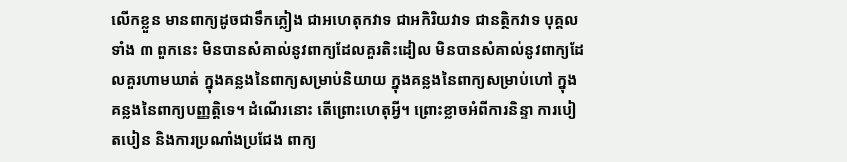លើកខ្លួន មានពាក្យដូចជាទឹកភ្លៀង ជាអហេតុកវាទ ជាអកិរិយវាទ ជានត្ថិកវាទ បុគ្គលទាំង ៣ ពួកនេះ មិនបានសំគាល់នូវពាក្យដែលគួរតិះដៀល មិនបានសំគាល់នូវពាក្យដែលគួរហាមឃាត់ ក្នុងគន្លងនៃពាក្យសម្រាប់និយាយ ក្នុងគន្លងនៃពាក្យសម្រាប់ហៅ ក្នុងគន្លងនៃពាក្យបញ្ញត្តិទេ។ ដំណើរនោះ តើព្រោះហេតុអ្វី។ ព្រោះខ្លាចអំពីការនិន្ទា ការបៀតបៀន និងការប្រណាំងប្រជែង ពាក្យ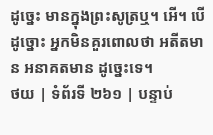ដូច្នេះ មានក្នុងព្រះសូត្រឬ។ អើ។ បើដូច្នោះ អ្នកមិនគួរពោលថា អតីតមាន អនាគតមាន ដូច្នេះទេ។
ថយ | ទំព័រទី ២៦១ | បន្ទាប់